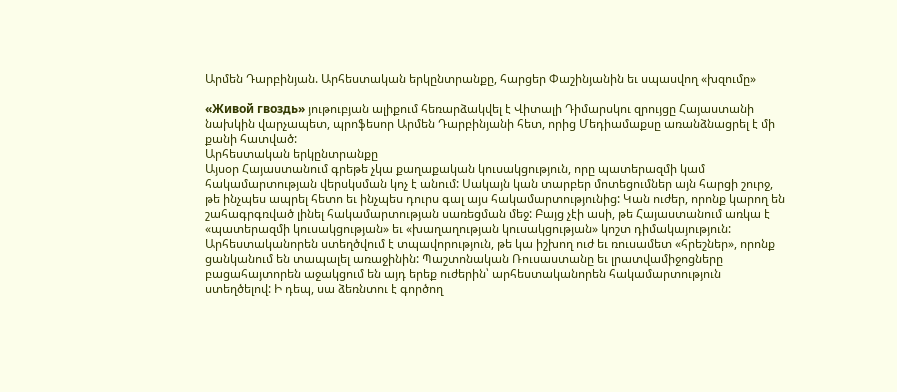Արմեն Դարբինյան. Արհեստական երկընտրանքը, հարցեր Փաշինյանին եւ սպասվող «խզումը»

«Живой гвоздь» յութուբյան ալիքում հեռարձակվել է Վիտալի Դիմարսկու զրույցը Հայաստանի նախկին վարչապետ, պրոֆեսոր Արմեն Դարբինյանի հետ, որից Մեդիամաքսը առանձնացրել է մի քանի հատված:
Արհեստական երկընտրանքը
Այսօր Հայաստանում գրեթե չկա քաղաքական կուսակցություն, որը պատերազմի կամ հակամարտության վերսկսման կոչ է անում: Սակայն կան տարբեր մոտեցումներ այն հարցի շուրջ, թե ինչպես ապրել հետո եւ ինչպես դուրս գալ այս հակամարտությունից: Կան ուժեր, որոնք կարող են շահագրգռված լինել հակամարտության սառեցման մեջ: Բայց չէի ասի, թե Հայաստանում առկա է «պատերազմի կուսակցության» եւ «խաղաղության կուսակցության» կոշտ դիմակայություն:
Արհեստականորեն ստեղծվում է տպավորություն, թե կա իշխող ուժ եւ ռուսամետ «հրեշներ», որոնք ցանկանում են տապալել առաջինին: Պաշտոնական Ռուսաստանը եւ լրատվամիջոցները բացահայտորեն աջակցում են այդ երեք ուժերին՝ արհեստականորեն հակամարտություն ստեղծելով: Ի դեպ, սա ձեռնտու է գործող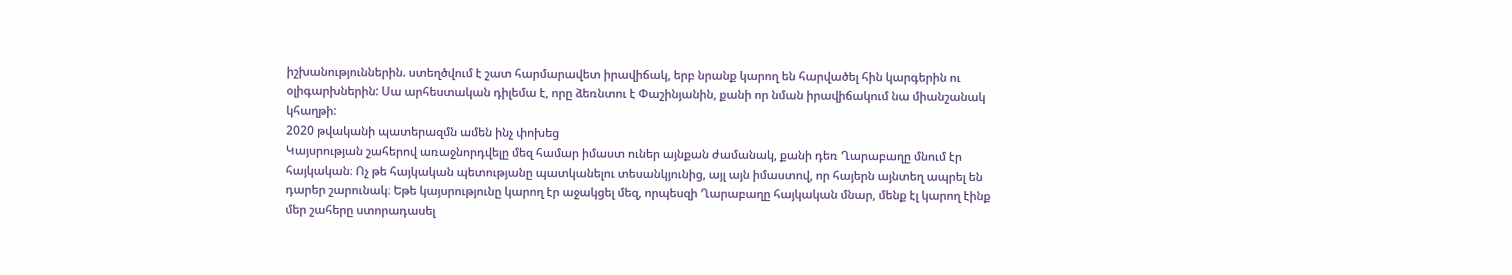իշխանություններին. ստեղծվում է շատ հարմարավետ իրավիճակ, երբ նրանք կարող են հարվածել հին կարգերին ու օլիգարխներին: Սա արհեստական դիլեմա է, որը ձեռնտու է Փաշինյանին, քանի որ նման իրավիճակում նա միանշանակ կհաղթի:
2020 թվականի պատերազմն ամեն ինչ փոխեց
Կայսրության շահերով առաջնորդվելը մեզ համար իմաստ ուներ այնքան ժամանակ, քանի դեռ Ղարաբաղը մնում էր հայկական։ Ոչ թե հայկական պետությանը պատկանելու տեսանկյունից, այլ այն իմաստով, որ հայերն այնտեղ ապրել են դարեր շարունակ։ Եթե կայսրությունը կարող էր աջակցել մեզ, որպեսզի Ղարաբաղը հայկական մնար, մենք էլ կարող էինք մեր շահերը ստորադասել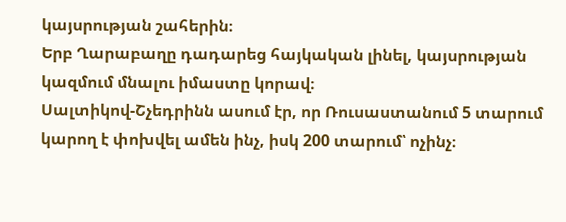կայսրության շահերին։
Երբ Ղարաբաղը դադարեց հայկական լինել, կայսրության կազմում մնալու իմաստը կորավ։
Սալտիկով-Շչեդրինն ասում էր, որ Ռուսաստանում 5 տարում կարող է փոխվել ամեն ինչ, իսկ 200 տարում՝ ոչինչ։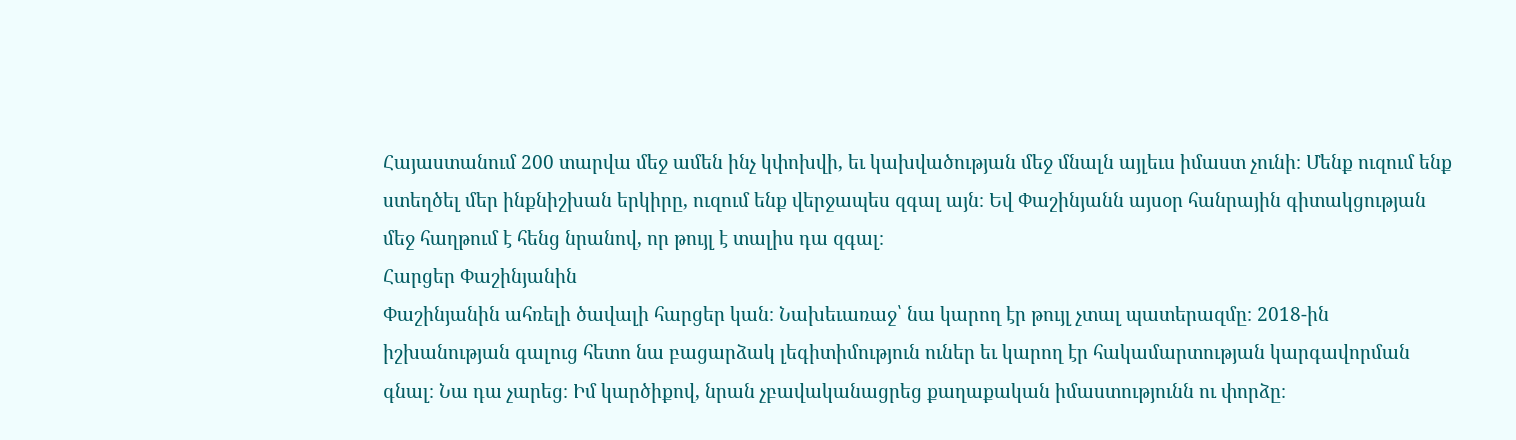Հայաստանում 200 տարվա մեջ ամեն ինչ կփոխվի, եւ կախվածության մեջ մնալն այլեւս իմաստ չունի։ Մենք ուզում ենք ստեղծել մեր ինքնիշխան երկիրը, ուզում ենք վերջապես զգալ այն։ Եվ Փաշինյանն այսօր հանրային գիտակցության մեջ հաղթում է հենց նրանով, որ թույլ է տալիս դա զգալ։
Հարցեր Փաշինյանին
Փաշինյանին ահռելի ծավալի հարցեր կան։ Նախեւառաջ՝ նա կարող էր թույլ չտալ պատերազմը։ 2018-ին իշխանության գալուց հետո նա բացարձակ լեգիտիմություն ուներ եւ կարող էր հակամարտության կարգավորման գնալ։ Նա դա չարեց։ Իմ կարծիքով, նրան չբավականացրեց քաղաքական իմաստությունն ու փորձը։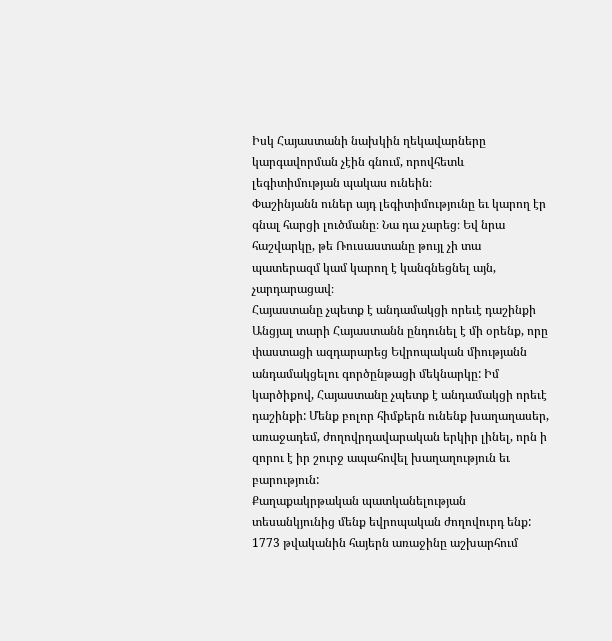Իսկ Հայաստանի նախկին ղեկավարները կարգավորման չէին գնում, որովհետև լեգիտիմության պակաս ունեին։
Փաշինյանն ուներ այդ լեգիտիմությունը եւ կարող էր գնալ հարցի լուծմանը։ Նա դա չարեց։ Եվ նրա հաշվարկը, թե Ռուսաստանը թույլ չի տա պատերազմ կամ կարող է կանգնեցնել այն, չարդարացավ։
Հայաստանը չպետք է անդամակցի որեւէ դաշինքի
Անցյալ տարի Հայաստանն ընդունել է մի օրենք, որը փաստացի ազդարարեց Եվրոպական միությանն անդամակցելու գործընթացի մեկնարկը: Իմ կարծիքով, Հայաստանը չպետք է անդամակցի որեւէ դաշինքի: Մենք բոլոր հիմքերն ունենք խաղաղասեր, առաջադեմ, ժողովրդավարական երկիր լինել, որն ի զորու է իր շուրջ ապահովել խաղաղություն եւ բարություն:
Քաղաքակրթական պատկանելության տեսանկյունից մենք եվրոպական ժողովուրդ ենք: 1773 թվականին հայերն առաջինը աշխարհում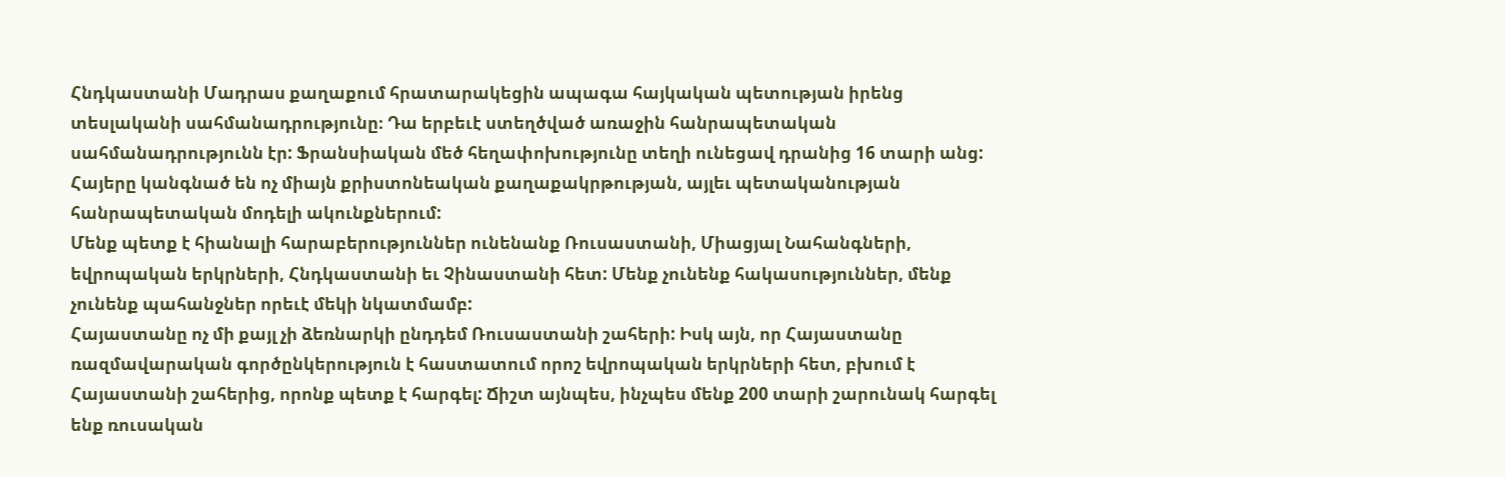Հնդկաստանի Մադրաս քաղաքում հրատարակեցին ապագա հայկական պետության իրենց տեսլականի սահմանադրությունը։ Դա երբեւէ ստեղծված առաջին հանրապետական սահմանադրությունն էր: Ֆրանսիական մեծ հեղափոխությունը տեղի ունեցավ դրանից 16 տարի անց: Հայերը կանգնած են ոչ միայն քրիստոնեական քաղաքակրթության, այլեւ պետականության հանրապետական մոդելի ակունքներում:
Մենք պետք է հիանալի հարաբերություններ ունենանք Ռուսաստանի, Միացյալ Նահանգների, եվրոպական երկրների, Հնդկաստանի եւ Չինաստանի հետ: Մենք չունենք հակասություններ, մենք չունենք պահանջներ որեւէ մեկի նկատմամբ:
Հայաստանը ոչ մի քայլ չի ձեռնարկի ընդդեմ Ռուսաստանի շահերի: Իսկ այն, որ Հայաստանը ռազմավարական գործընկերություն է հաստատում որոշ եվրոպական երկրների հետ, բխում է Հայաստանի շահերից, որոնք պետք է հարգել: Ճիշտ այնպես, ինչպես մենք 200 տարի շարունակ հարգել ենք ռուսական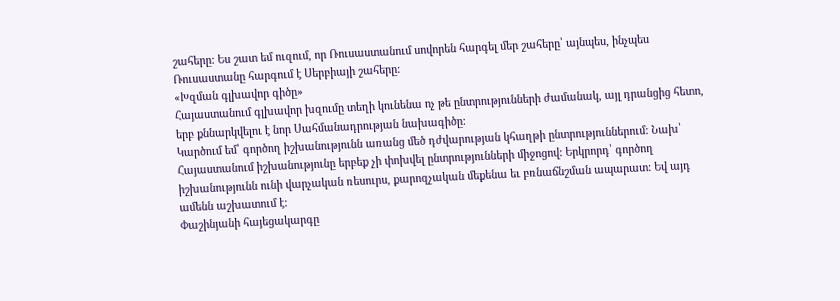շահերը: Ես շատ եմ ուզում, որ Ռուսաստանում սովորեն հարգել մեր շահերը՝ այնպես, ինչպես Ռուսաստանը հարգում է Սերբիայի շահերը:
«Խզման գլխավոր գիծը»
Հայաստանում գլխավոր խզումը տեղի կունենա ոչ թե ընտրությունների ժամանակ, այլ դրանցից հետո, երբ քննարկվելու է նոր Սահմանադրության նախագիծը:
Կարծում եմ՝ գործող իշխանությունն առանց մեծ դժվարության կհաղթի ընտրություններում: Նախ՝ Հայաստանում իշխանությունը երբեք չի փոխվել ընտրությունների միջոցով: Երկրորդ՝ գործող իշխանությունն ունի վարչական ռեսուրս, քարոզչական մեքենա եւ բռնաճնշման ապարատ: Եվ այդ ամենն աշխատում է:
Փաշինյանի հայեցակարգը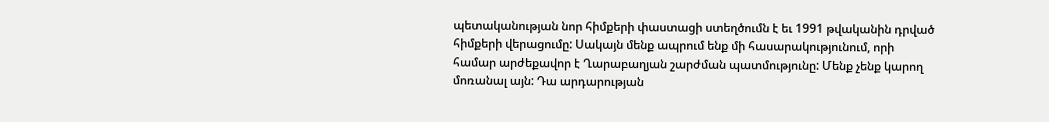պետականության նոր հիմքերի փաստացի ստեղծումն է եւ 1991 թվականին դրված հիմքերի վերացումը: Սակայն մենք ապրում ենք մի հասարակությունում, որի համար արժեքավոր է Ղարաբաղյան շարժման պատմությունը: Մենք չենք կարող մոռանալ այն: Դա արդարության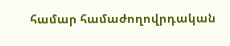համար համաժողովրդական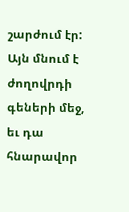շարժում էր: Այն մնում է ժողովրդի գեների մեջ, եւ դա հնարավոր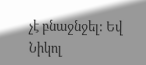չէ բնաջնջել: Եվ Նիկոլ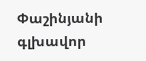Փաշինյանի գլխավոր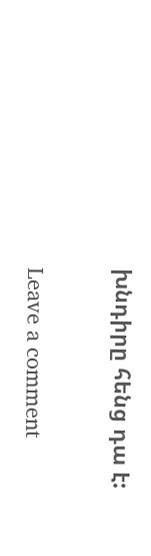խնդիրը հենց դա է:

Leave a comment